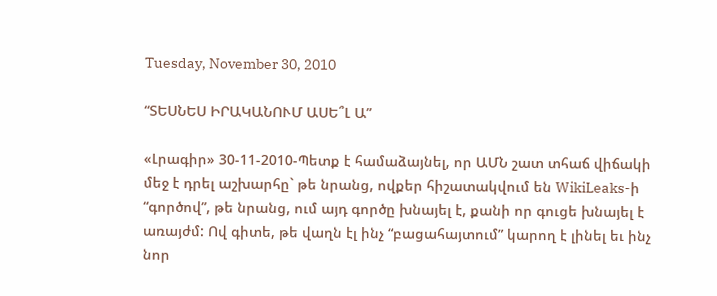Tuesday, November 30, 2010

“ՏԵՍՆԵՍ ԻՐԱԿԱՆՈՒՄ ԱՍԵ՞Լ Ա”

«Լրագիր» 30-11-2010-Պետք է համաձայնել, որ ԱՄՆ շատ տհաճ վիճակի մեջ է դրել աշխարհը` թե նրանց, ովքեր հիշատակվում են WikiLeaks-ի “գործով”, թե նրանց, ում այդ գործը խնայել է, քանի որ գուցե խնայել է առայժմ: Ով գիտե, թե վաղն էլ ինչ “բացահայտում” կարող է լինել եւ ինչ նոր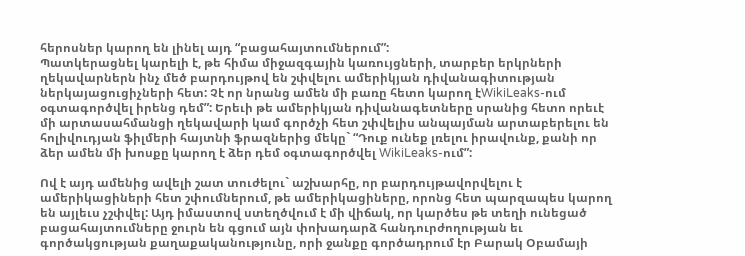հերոսներ կարող են լինել այդ “բացահայտումներում”:
Պատկերացնել կարելի է, թե հիմա միջազգային կառույցների, տարբեր երկրների ղեկավարներն ինչ մեծ բարդույթով են շփվելու ամերիկյան դիվանագիտության ներկայացուցիչների հետ: Չէ որ նրանց ամեն մի բառը հետո կարող էWikiLeaks-ում օգտագործվել իրենց դեմ”: Երեւի թե ամերիկյան դիվանագետները սրանից հետո որեւէ մի արտասահմանցի ղեկավարի կամ գործչի հետ շփվելիս անպայման արտաբերելու են հոլիվուդյան ֆիլմերի հայտնի ֆրազներից մեկը` “Դուք ունեք լռելու իրավունք, քանի որ ձեր ամեն մի խոսքը կարող է ձեր դեմ օգտագործվել WikiLeaks-ում”:

Ով է այդ ամենից ավելի շատ տուժելու` աշխարհը, որ բարդույթավորվելու է ամերիկացիների հետ շփումներում, թե ամերիկացիները, որոնց հետ պարզապես կարող են այլեւս չշփվել: Այդ իմաստով ստեղծվում է մի վիճակ, որ կարծես թե տեղի ունեցած բացահայտումները ջուրն են գցում այն փոխադարձ հանդուրժողության եւ գործակցության քաղաքականությունը, որի ջանքը գործադրում էր Բարակ Օբամայի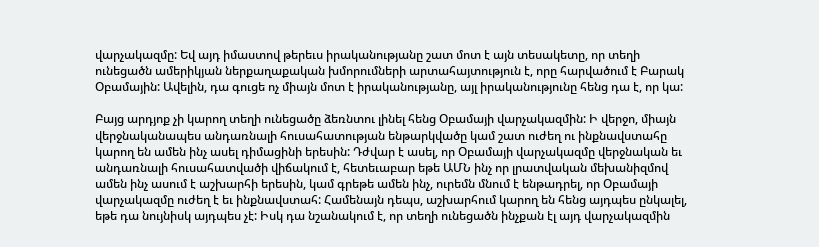վարչակազմը: Եվ այդ իմաստով թերեւս իրականությանը շատ մոտ է այն տեսակետը, որ տեղի ունեցածն ամերիկյան ներքաղաքական խմորումների արտահայտություն է, որը հարվածում է Բարակ Օբամային: Ավելին, դա գուցե ոչ միայն մոտ է իրականությանը, այլ իրականությունը հենց դա է, որ կա:

Բայց արդյոք չի կարող տեղի ունեցածը ձեռնտու լինել հենց Օբամայի վարչակազմին: Ի վերջո, միայն վերջնականապես անդառնալի հուսահատության ենթարկվածը կամ շատ ուժեղ ու ինքնավստահը կարող են ամեն ինչ ասել դիմացինի երեսին: Դժվար է ասել, որ Օբամայի վարչակազմը վերջնական եւ անդառնալի հուսահատվածի վիճակում է, հետեւաբար եթե ԱՄՆ ինչ որ լրատվական մեխանիզմով ամեն ինչ ասում է աշխարհի երեսին, կամ գրեթե ամեն ինչ, ուրեմն մնում է ենթադրել, որ Օբամայի վարչակազմը ուժեղ է եւ ինքնավստահ: Համենայն դեպս, աշխարհում կարող են հենց այդպես ընկալել, եթե դա նույնիսկ այդպես չէ: Իսկ դա նշանակում է, որ տեղի ունեցածն ինչքան էլ այդ վարչակազմին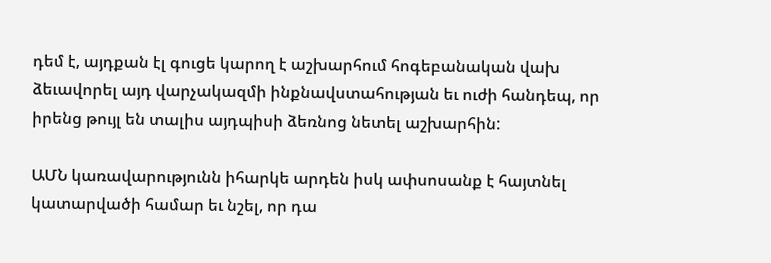դեմ է, այդքան էլ գուցե կարող է աշխարհում հոգեբանական վախ ձեւավորել այդ վարչակազմի ինքնավստահության եւ ուժի հանդեպ, որ իրենց թույլ են տալիս այդպիսի ձեռնոց նետել աշխարհին:

ԱՄՆ կառավարությունն իհարկե արդեն իսկ ափսոսանք է հայտնել կատարվածի համար եւ նշել, որ դա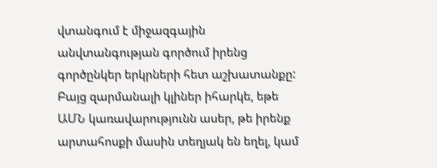վտանգում է միջազգային անվտանգության գործում իրենց գործընկեր երկրների հետ աշխատանքը: Բայց զարմանալի կլիներ իհարկե, եթե ԱՄՆ կառավարությունն ասեր, թե իրենք արտահոսքի մասին տեղյակ են եղել, կամ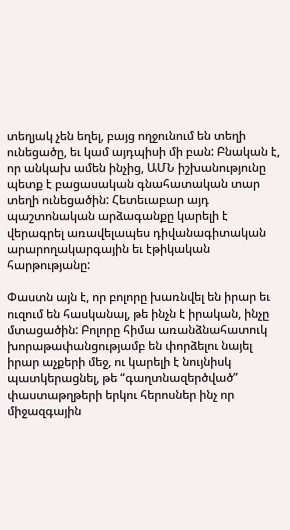տեղյակ չեն եղել, բայց ողջունում են տեղի ունեցածը, եւ կամ այդպիսի մի բան: Բնական է, որ անկախ ամեն ինչից, ԱՄՆ իշխանությունը պետք է բացասական գնահատական տար տեղի ունեցածին: Հետեւաբար այդ պաշտոնական արձագանքը կարելի է վերագրել առավելապես դիվանագիտական արարողակարգային եւ էթիկական հարթությանը:

Փաստն այն է, որ բոլորը խառնվել են իրար եւ ուզում են հասկանալ, թե ինչն է իրական, ինչը մտացածին: Բոլորը հիմա առանձնահատուկ խորաթափանցությամբ են փորձելու նայել իրար աչքերի մեջ, ու կարելի է նույնիսկ պատկերացնել, թե “գաղտնազերծված” փաստաթղթերի երկու հերոսներ ինչ որ միջազգային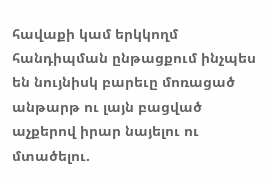հավաքի կամ երկկողմ հանդիպման ընթացքում ինչպես են նույնիսկ բարեւը մոռացած անթարթ ու լայն բացված աչքերով իրար նայելու ու մտածելու.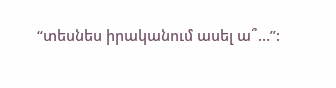“տեսնես իրականում ասել ա՞…”: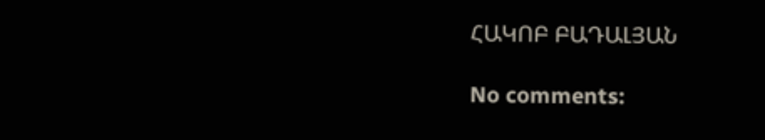ՀԱԿՈԲ ԲԱԴԱԼՅԱՆ

No comments: